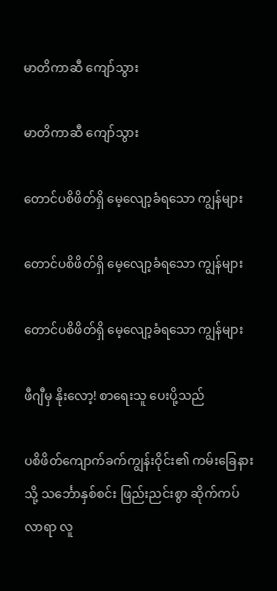မာတိကာဆီ ကျော်သွား

မာတိကာဆီ ကျော်သွား

တောင်ပစိဖိတ်ရှိ မေ့လျော့ခံရသော ကျွန်များ

တောင်ပစိဖိတ်ရှိ မေ့လျော့ခံရသော ကျွန်များ

တောင်ပစိဖိတ်ရှိ မေ့လျော့ခံရသော ကျွန်များ

ဖီဂျီမှ နိုးလော့! စာရေးသူ ပေးပို့သည်

ပစိဖိတ်ကျောက်ခက်ကျွန်းဝိုင်း၏ ကမ်းခြေနားသို့ သင်္ဘောနှစ်စင်း ဖြည်းညင်းစွာ ဆိုက်ကပ်လာရာ လူ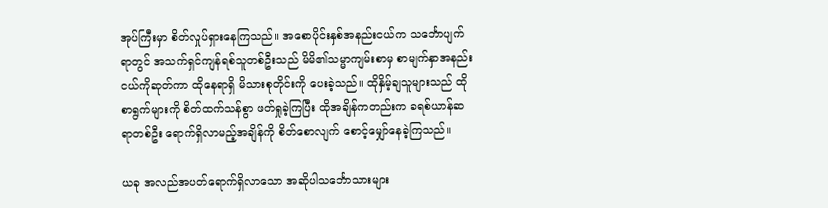အုပ်ကြီးမှာ စိတ်လှုပ်ရှားနေကြသည်။ အစောပိုင်းနှစ်အနည်းငယ်က သင်္ဘောပျက်ရာတွင် အသက်ရှင်ကျန်ရစ်သူတစ်ဦးသည် မိမိ၏သမ္မာကျမ်းစာမှ စာမျက်နှာအနည်းငယ်ကိုဆုတ်ကာ ထိုနေရာရှိ မိသားစုတိုင်းကို ပေးခဲ့သည်။ ထိုနှိမ့်ချသူများသည် ထိုစာရွက်များကို စိတ်ထက်သန်စွာ ဖတ်ရှုခဲ့ကြပြီး ထိုအချိန်ကတည်းက ခရစ်ယာန်ဆရာတစ်ဦး ရောက်ရှိလာမည့်အချိန်ကို စိတ်စောလျက် စောင့်မျှော်နေခဲ့ကြသည်။

ယခု အလည်အပတ်ရောက်ရှိလာသော အဆိုပါသင်္ဘောသားများ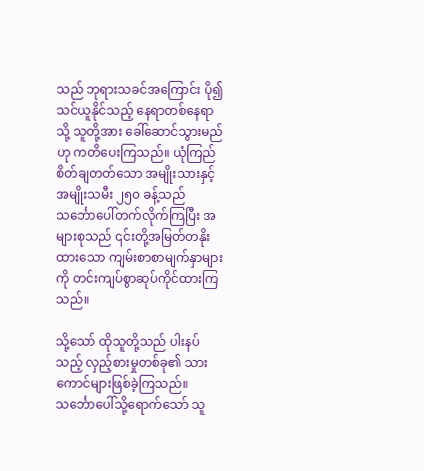သည် ဘုရားသခင်အကြောင်း ပို၍သင်ယူနိုင်သည့် နေရာတစ်နေရာသို့ သူတို့အား ခေါ်ဆောင်သွားမည်ဟု ကတိပေးကြသည်။ ယုံကြည်စိတ်ချတတ်သော အမျိုးသားနှင့် အမျိုးသမီး ၂၅၀ ခန့်သည် သင်္ဘောပေါ်တက်လိုက်ကြပြီး အများစုသည် ၎င်းတို့အမြတ်တနိုးထားသော ကျမ်းစာစာမျက်နှာများကို တင်းကျပ်စွာဆုပ်ကိုင်ထားကြသည်။

သို့သော် ထိုသူတို့သည် ပါးနပ်သည့် လှည့်စားမှုတစ်ခု၏ သားကောင်များဖြစ်ခဲ့ကြသည်။ သင်္ဘောပေါ်သို့ရောက်သော် သူ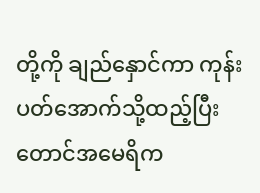တို့ကို ချည်နှောင်ကာ ကုန်းပတ်အောက်သို့ထည့်ပြီး တောင်အမေရိက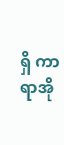ရှိ ကာရာအို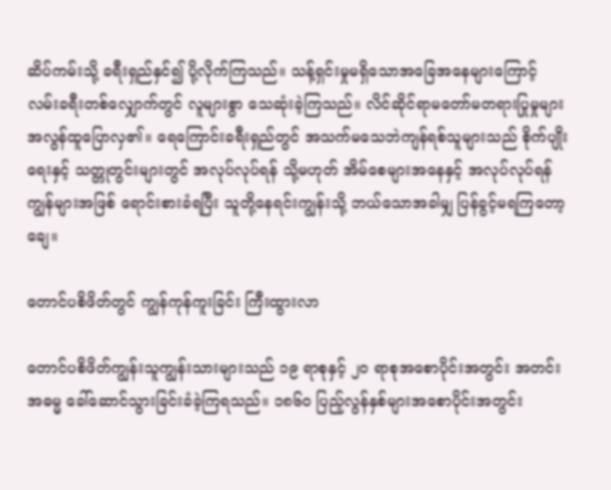ဆိပ်ကမ်းသို့ ခရီးရှည်နှင်၍ ပို့လိုက်ကြသည်။ သန့်ရှင်းမှုမရှိသောအခြေအနေများကြောင့် လမ်းခရီးတစ်လျှောက်တွင် လူများစွာ သေဆုံးခဲ့ကြသည်။ လိင်ဆိုင်ရာမတော်မတရားပြုမှုများ အလွန်ထူပြောလှ၏။ ရေကြောင်းခရီးရှည်တွင် အသက်မသေဘဲကျန်ရစ်သူများသည် စိုက်ပျိုးရေးနှင့် သတ္တုတွင်းများတွင် အလုပ်လုပ်ရန် သို့မဟုတ် အိမ်စေများအနေနှင့် အလုပ်လုပ်ရန် ကျွန်များအဖြစ် ရောင်းစားခံရပြီး သူတို့နေရင်းကျွန်းသို့ ဘယ်သောအခါမျှ ပြန်ခွင့်မရကြတော့ချေ။

တောင်ပစိဖိတ်တွင် ကျွန်ကုန်ကူးခြင်း ကြီးထွားလာ

တောင်ပစိဖိတ်ကျွန်းသူကျွန်းသားများသည် ၁၉ ရာစုနှင့် ၂၀ ရာစုအစောပိုင်းအတွင်း အတင်းအဓမ္မ ခေါ်ဆောင်သွားခြင်းခံခဲ့ကြရသည်။ ၁၈၆၀ ပြည့်လွန်နှစ်များအစောပိုင်းအတွင်း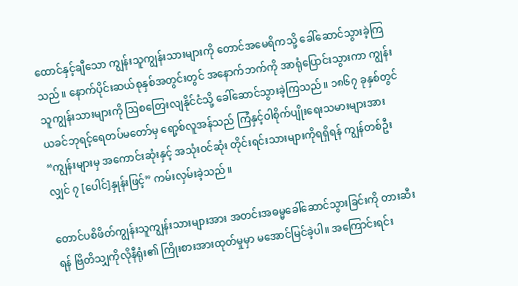ထောင်နှင့်ချီသော ကျွန်းသူကျွန်းသားများကို တောင်အမေရိကသို့ ခေါ်ဆောင်သွားခဲ့ကြသည်။ နောက်ပိုင်းဆယ်စုနှစ်အတွင်းတွင် အနောက်ဘက်ကို အာရုံပြောင်းသွားကာ ကျွန်းသူကျွန်းသားများကို ဩစတြေးလျနိုင်ငံသို့ ခေါ်ဆောင်သွားခဲ့ကြသည်။ ၁၈၆၇ ခုနှစ်တွင် ယခင်ဘုရင့်ရေတပ်မတော်မှ ရော့စ်လူအန်သည် ကြံနှင့်ဝါစိုက်ပျိုးရေးသမားများအား “ကျွန်းများမှ အကောင်းဆုံးနှင့် အသုံးဝင်ဆုံး တိုင်းရင်းသားများကိုရရှိရန် ကျွန်တစ်ဦးလျှင် ၇ [ပေါင်]နှုန်းဖြင့်” ကမ်းလှမ်းခဲ့သည်။

တောင်ပစိဖိတ်ကျွန်းသူကျွန်းသားများအား အတင်းအဓမ္မခေါ်ဆောင်သွားခြင်းကို တားဆီးရန် ဗြိတိသျှကိုလိုနီရုံး၏ ကြိုးစားအားထုတ်မှုမှာ မအောင်မြင်ခဲ့ပါ။ အကြောင်းရင်း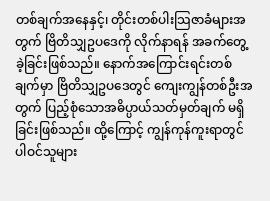တစ်ချက်အနေနှင့်၊ တိုင်းတစ်ပါးသြဇာခံများအတွက် ဗြိတိသျှဥပဒေကို လိုက်နာရန် အခက်တွေ့ခဲ့ခြင်းဖြစ်သည်။ နောက်အကြောင်းရင်းတစ်ချက်မှာ ဗြိတိသျှဥပဒေတွင် ကျေးကျွန်တစ်ဦးအတွက် ပြည့်စုံသောအဓိပ္ပာယ်သတ်မှတ်ချက် မရှိခြင်းဖြစ်သည်။ ထို့ကြောင့် ကျွန်ကုန်ကူးရာတွင် ပါဝင်သူများ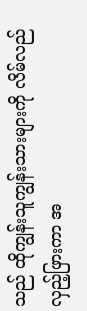သည် ထိုကျွန်းသူကျွန်းသားများကို လိမ်လည်လှည့်ဖြားကာ အ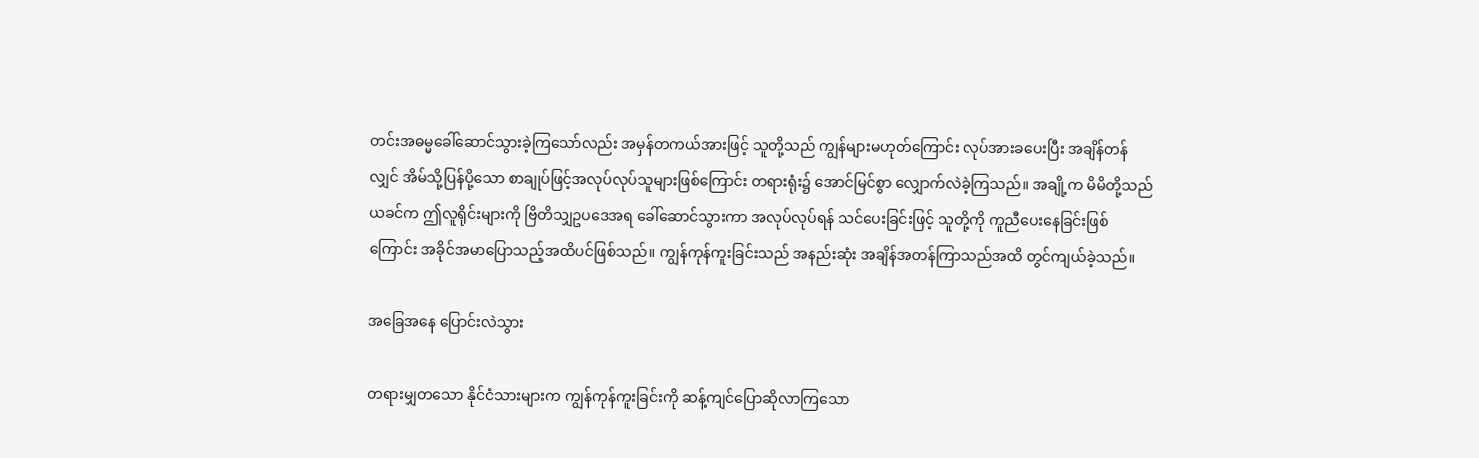တင်းအဓမ္မခေါ်ဆောင်သွားခဲ့ကြသော်လည်း အမှန်တကယ်အားဖြင့် သူတို့သည် ကျွန်များမဟုတ်ကြောင်း လုပ်အားခပေးပြီး အချိန်တန်လျှင် အိမ်သို့ပြန်ပို့သော စာချုပ်ဖြင့်အလုပ်လုပ်သူများဖြစ်ကြောင်း တရားရုံး၌ အောင်မြင်စွာ လျှောက်လဲခဲ့ကြသည်။ အချို့က မိမိတို့သည် ယခင်က ဤလူရိုင်းများကို ဗြိတိသျှဥပဒေအရ ခေါ်ဆောင်သွားကာ အလုပ်လုပ်ရန် သင်ပေးခြင်းဖြင့် သူတို့ကို ကူညီပေးနေခြင်းဖြစ်ကြောင်း အခိုင်အမာပြောသည့်အထိပင်ဖြစ်သည်။ ကျွန်ကုန်ကူးခြင်းသည် အနည်းဆုံး အချိန်အတန်ကြာသည်အထိ တွင်ကျယ်ခဲ့သည်။

အခြေအနေ ပြောင်းလဲသွား

တရားမျှတသော နိုင်ငံသားများက ကျွန်ကုန်ကူးခြင်းကို ဆန့်ကျင်ပြောဆိုလာကြသော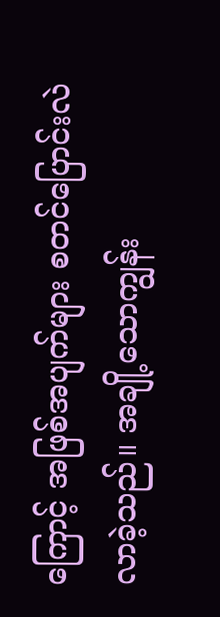ကြောင့် အဖြစ်အပျက်များ စတင်ပြောင်းလဲလာခဲ့သည်။ အချို့သောကျွန်း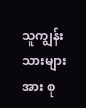သူကျွန်းသားများအား စု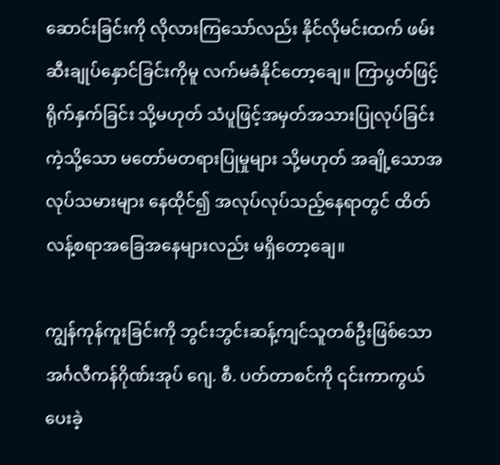ဆောင်းခြင်းကို လိုလားကြသော်လည်း နိုင်လိုမင်းထက် ဖမ်းဆီးချုပ်နှောင်ခြင်းကိုမူ လက်မခံနိုင်တော့ချေ။ ကြာပွတ်ဖြင့်ရိုက်နှက်ခြင်း သို့မဟုတ် သံပူဖြင့်အမှတ်အသားပြုလုပ်ခြင်းကဲ့သို့သော မတော်မတရားပြုမှုများ သို့မဟုတ် အချို့သောအလုပ်သမားများ နေထိုင်၍ အလုပ်လုပ်သည့်နေရာတွင် ထိတ်လန့်စရာအခြေအနေများလည်း မရှိတော့ချေ။

ကျွန်ကုန်ကူးခြင်းကို ဘွင်းဘွင်းဆန့်ကျင်သူတစ်ဦးဖြစ်သော အင်္ဂလီကန်ဂိုဏ်းအုပ် ဂျေ. စီ. ပတ်တာစင်ကို ၎င်းကာကွယ်ပေးခဲ့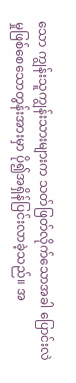သော ကျွန်းသူကျွန်းသားများက သတ်ဖြတ်လိုက်သောအခါ ပြောင်းလဲမှုဖြစ်စေသောတွန်းအားမှာ ပို၍အရှိန်ပြင်းလာခဲ့သည်။ အ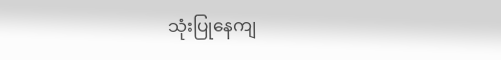သုံးပြုနေကျ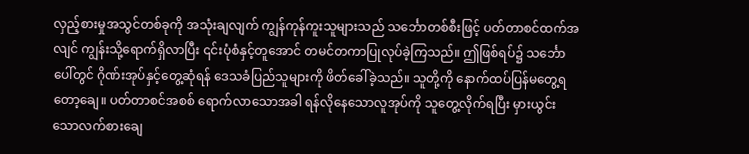လှည့်စားမှုအသွင်တစ်ခုကို အသုံးချလျက် ကျွန်ကုန်ကူးသူများသည် သင်္ဘောတစ်စီးဖြင့် ပတ်တာစင်ထက်အလျင် ကျွန်းသို့ရောက်ရှိလာပြီး ၎င်းပုံစံနှင့်တူအောင် တမင်တကာပြုလုပ်ခဲ့ကြသည်။ ဤဖြစ်ရပ်၌ သင်္ဘောပေါ်တွင် ဂိုဏ်းအုပ်နှင့်တွေ့ဆုံရန် ဒေသခံပြည်သူများကို ဖိတ်ခေါ်ခဲ့သည်။ သူတို့ကို နောက်ထပ်ပြန်မတွေ့ရတော့ချေ။ ပတ်တာစင်အစစ် ရောက်လာသောအခါ ရန်လိုနေသောလူအုပ်ကို သူတွေ့လိုက်ရပြီး မှားယွင်းသောလက်စားချေ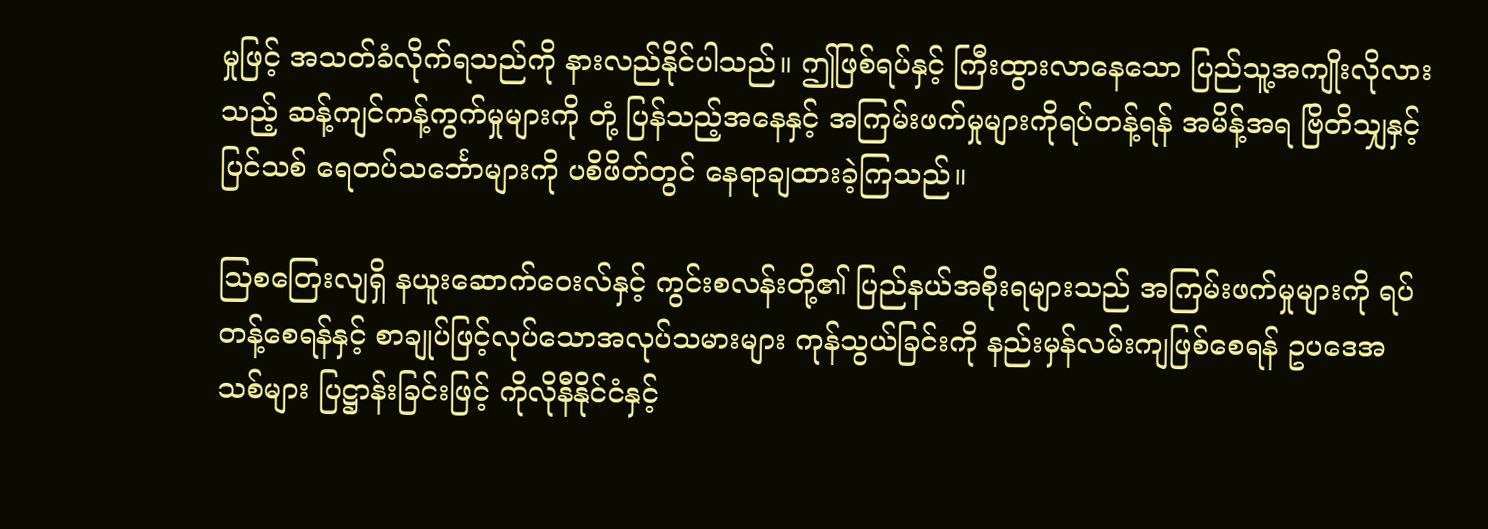မှုဖြင့် အသတ်ခံလိုက်ရသည်ကို နားလည်နိုင်ပါသည်။ ဤဖြစ်ရပ်နှင့် ကြီးထွားလာနေသော ပြည်သူ့အကျိုးလိုလားသည့် ဆန့်ကျင်ကန့်ကွက်မှုများကို တုံ့ ပြန်သည့်အနေနှင့် အကြမ်းဖက်မှုများကိုရပ်တန့်ရန် အမိန့်အရ ဗြိတိသျှနှင့်ပြင်သစ် ရေတပ်သင်္ဘောများကို ပစိဖိတ်တွင် နေရာချထားခဲ့ကြသည်။

ဩစတြေးလျရှိ နယူးဆောက်ဝေးလ်နှင့် ကွင်းစလန်းတို့၏ ပြည်နယ်အစိုးရများသည် အကြမ်းဖက်မှုများကို ရပ်တန့်စေရန်နှင့် စာချုပ်ဖြင့်လုပ်သောအလုပ်သမားများ ကုန်သွယ်ခြင်းကို နည်းမှန်လမ်းကျဖြစ်စေရန် ဥပဒေအသစ်များ ပြဋ္ဌာန်းခြင်းဖြင့် ကိုလိုနီနိုင်ငံနှင့်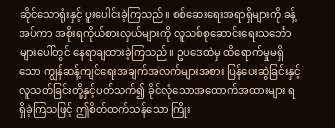ဆိုင်သောရုံးနှင့် ပူးပေါင်းခဲ့ကြသည်။ စစ်ဆေးရေးအရာရှိများကို ခန့်အပ်ကာ အစိုးရကိုယ်စားလှယ်များကို လူသစ်စုဆောင်းရေးသင်္ဘောများပေါ်တွင် နေရာချထားခဲ့ကြသည်။ ဥပဒေထဲမှ ထိရောက်မှုမရှိသော ကျွန်ဆန့်ကျင်ရေးအချက်အလက်များအစား ပြန်ပေးဆွဲခြင်းနှင့် လူသတ်ခြင်းတို့နှင့်ပတ်သက်၍ ခိုင်လုံသောအထောက်အထားများ ရရှိခဲ့ကြသဖြင့် ဤစိတ်ထက်သန်သော ကြိုး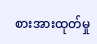စားအားထုတ်မှု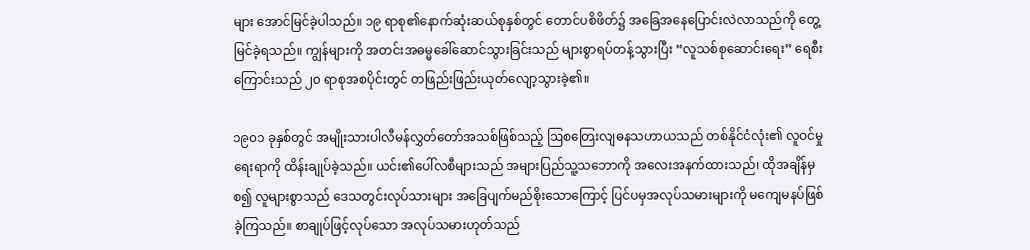များ အောင်မြင်ခဲ့ပါသည်။ ၁၉ ရာစု၏နောက်ဆုံးဆယ်စုနှစ်တွင် တောင်ပစိဖိတ်၌ အခြေအနေပြောင်းလဲလာသည်ကို တွေ့မြင်ခဲ့ရသည်။ ကျွန်များကို အတင်းအဓမ္မခေါ်ဆောင်သွားခြင်းသည် များစွာရပ်တန့်သွားပြီး “လူသစ်စုဆောင်းရေး” ရေစီးကြောင်းသည် ၂၀ ရာစုအစပိုင်းတွင် တဖြည်းဖြည်းယုတ်လျော့သွားခဲ့၏။

၁၉၀၁ ခုနှစ်တွင် အမျိုးသားပါလီမန်လွှတ်တော်အသစ်ဖြစ်သည့် ဩစတြေးလျဓနသဟာယသည် တစ်နိုင်ငံလုံး၏ လူဝင်မှုရေးရာကို ထိန်းချုပ်ခဲ့သည်။ ယင်း၏ပေါ်လစီများသည် အများပြည်သူ့သဘောကို အလေးအနက်ထားသည်၊ ထိုအချိန်မှစ၍ လူများစွာသည် ဒေသတွင်းလုပ်သားများ အခြေပျက်မည်စိုးသောကြောင့် ပြင်ပမှအလုပ်သမားများကို မကျေမနပ်ဖြစ်ခဲ့ကြသည်။ စာချုပ်ဖြင့်လုပ်သော အလုပ်သမားဟုတ်သည်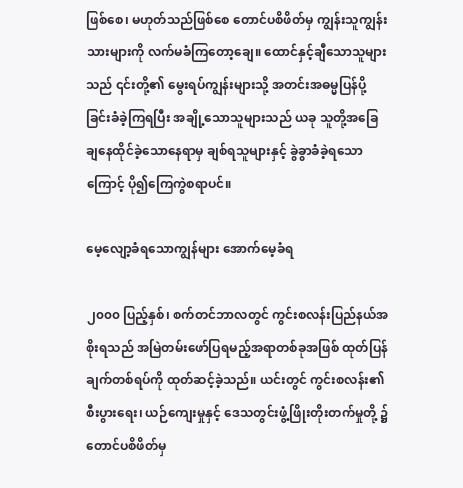ဖြစ်စေ၊ မဟုတ်သည်ဖြစ်စေ တောင်ပစိဖိတ်မှ ကျွန်းသူကျွန်းသားများကို လက်မခံကြတော့ချေ။ ထောင်နှင့်ချီသောသူများသည် ၎င်းတို့၏ မွေးရပ်ကျွန်းများသို့ အတင်းအဓမ္မပြန်ပို့ခြင်းခံခဲ့ကြရပြီး အချို့သောသူများသည် ယခု သူတို့အခြေချနေထိုင်ခဲ့သောနေရာမှ ချစ်ရသူများနှင့် ခွဲခွာခံခဲ့ရသောကြောင့် ပို၍ကြေကွဲစရာပင်။

မေ့လျော့ခံရသောကျွန်များ အောက်မေ့ခံရ

၂၀၀၀ ပြည့်နှစ်၊ စက်တင်ဘာလတွင် ကွင်းစလန်းပြည်နယ်အစိုးရသည် အမြဲတမ်းဖော်ပြရမည့်အရာတစ်ခုအဖြစ် ထုတ်ပြန်ချက်တစ်ရပ်ကို ထုတ်ဆင့်ခဲ့သည်။ ယင်းတွင် ကွင်းစလန်း၏ စီးပွားရေး၊ ယဉ်ကျေးမှုနှင့် ဒေသတွင်းဖွံ့ဖြိုးတိုးတက်မှုတို့ ၌ တောင်ပစိဖိတ်မှ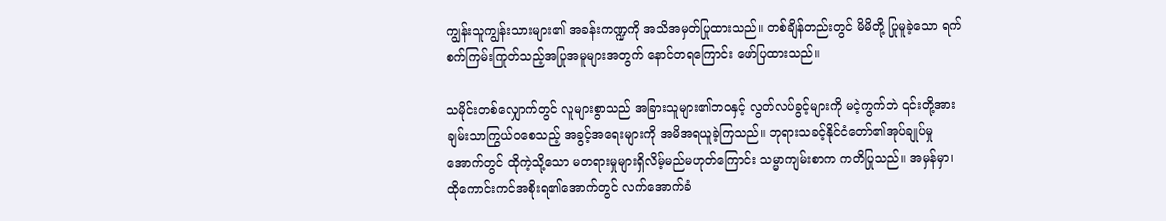ကျွန်းသူကျွန်းသားများ၏ အခန်းကဏ္ဍကို အသိအမှတ်ပြုထားသည်။ တစ်ချိန်တည်းတွင် မိမိတို့ ပြုမူခဲ့သော ရက်စက်ကြမ်းကြုတ်သည့်အပြုအမူများအတွက် နောင်တရကြောင်း ဖော်ပြထားသည်။

သမိုင်းတစ်လျှောက်တွင် လူများစွာသည် အခြားသူများ၏ဘဝနှင့် လွတ်လပ်ခွင့်များကို မငဲ့ကွက်ဘဲ ၎င်းတို့အားချမ်းသာကြွယ်ဝစေသည့် အခွင့်အရေးများကို အမိအရယူခဲ့ကြသည်။ ဘုရားသခင့်နိုင်ငံတော်၏အုပ်ချုပ်မှုအောက်တွင် ထိုကဲ့သို့သော မတရားမှုများရှိလိမ့်မည်မဟုတ်ကြောင်း သမ္မာကျမ်းစာက ကတိပြုသည်။ အမှန်မှာ၊ ထိုကောင်းကင်အစိုးရ၏အောက်တွင် လက်အောက်ခံ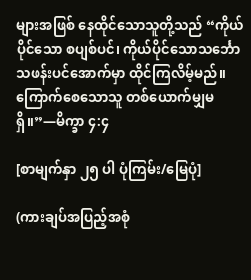များအဖြစ် နေထိုင်သောသူတို့သည် “ကိုယ်ပိုင်သော စပျစ်ပင်၊ ကိုယ်ပိုင်သောသင်္ဘောသဖန်းပင်အောက်မှာ ထိုင်ကြလိမ့်မည်။ ကြောက်စေသောသူ တစ်ယောက်မျှမရှိ။”—မိက္ခာ ၄:၄

[စာမျက်နှာ ၂၅ ပါ ပုံကြမ်း/မြေပုံ]

(ကားချပ်အပြည့်အစုံ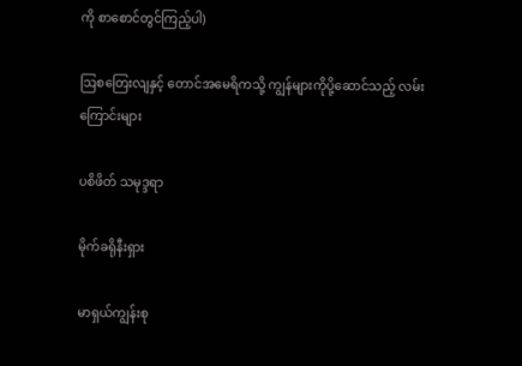ကို စာစောင်တွင်ကြည့်ပါ)

ဩစတြေးလျနှင့် တောင်အမေရိကသို့ ကျွန်များကိုပို့ဆောင်သည့် လမ်းကြောင်းများ

ပစိဖိတ် သမုဒ္ဒရာ

မိုက်ခရိုနီးရှား

မာရှယ်ကျွန်းစု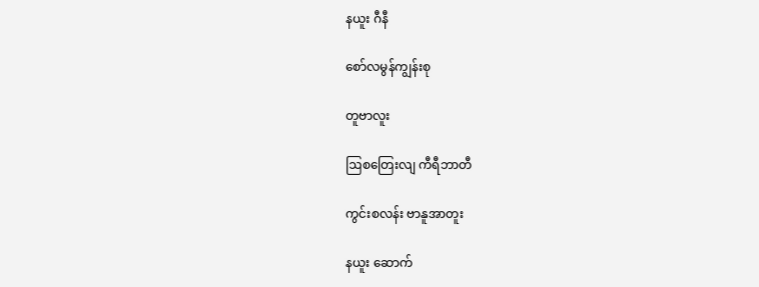နယူး ဂီနီ

စော်လမွန်ကျွန်းစု

တူဗာလူး

ဩစတြေးလျ ကီရီဘာတီ

ကွင်းစလန်း ဗာနူအာတူး

နယူး ဆောက်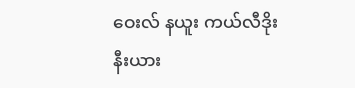ဝေးလ် နယူး ကယ်လီဒိုးနီးယား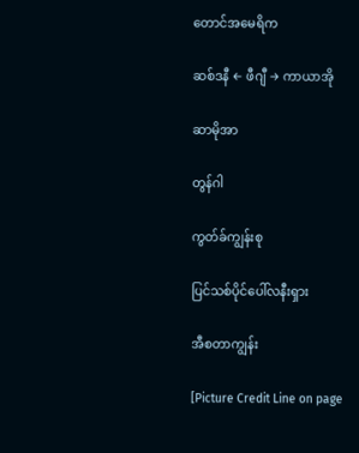တောင်အမေရိက

ဆစ်ဒနီ ← ဖီဂျီ → ကာယာအို

ဆာမိုအာ

တွန်ဂါ

ကွတ်ခ်ကျွန်းစု

ပြင်သစ်ပိုင်ပေါ်လနီးရှား

အီစတာကျွန်း

[Picture Credit Line on page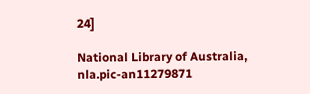24]

National Library of Australia, nla.pic-an11279871